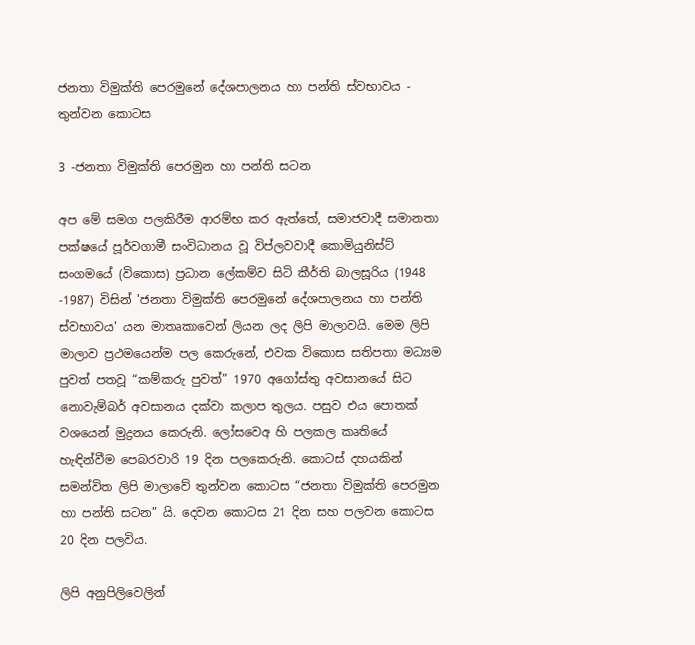ජනතා විමුක්ති පෙරමුනේ දේශපාලනය හා පන්ති ස්වභාවය - තුන්වන කොටස

3 -ජනතා විමුක්ති පෙරමුන හා පන්ති සටන

අප මේ සමග පලකිරීම ආරම්භ කර ඇත්තේ, සමාජවාදී සමානතා පක්ෂයේ පූර්වගාමී සංවිධානය වූ විප්ලවවාදී කොමියුනිස්ට් සංගමයේ (විකොස) ප්‍රධාන ලේකම්ව සිටි කීර්ති බාලසූරිය (1948 -1987) විසින් 'ජනතා විමුක්ති පෙරමුනේ දේශපාලනය හා පන්ති ස්වභාවය' යන මාතෘකාවෙන් ලියන ලද ලිපි මාලාවයි. මෙම ලිපි මාලාව ප්‍රථමයෙන්ම පල කෙරුනේ, එවක විකොස සතිපතා මධ්‍යම පුවත් පතවූ “කම්කරු පුවත්” 1970 අගෝස්තු අවසානයේ සිට නොවැම්බර් අවසානය දක්වා කලාප තුලය. පසුව එය පොතක් වශයෙන් මුද්‍රනය කෙරුනි. ලෝසවෙඅ හි පලකල කෘතියේ හැඳින්වීම පෙබරවාරි 19 දින පලකෙරුනි. කොටස් දහයකින් සමන්විත ලිපි මාලාවේ තුන්වන කොටස “ජනතා විමුක්ති පෙරමුන හා පන්ති සටන” යි. දෙවන කොටස 21 දින සහ පලවන කොටස 20 දින පලවිය.

ලිපි අනුපිලිවෙලින්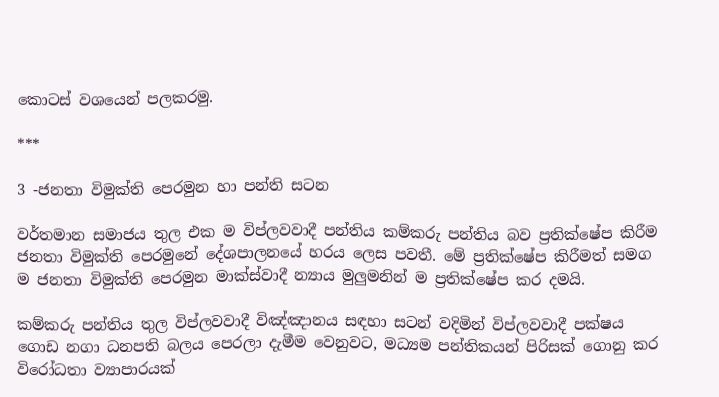කොටස් වශයෙන් පලකරමු.

***

3 -ජනතා විමුක්ති පෙරමුන හා පන්ති සටන

වර්තමාන සමාජය තුල එක ම විප්ලවවාදී පන්තිය කම්කරු පන්තිය බව ප්‍රතික්ෂේප කිරීම ජනතා විමුක්ති පෙරමුනේ දේශපාලනයේ හරය ලෙස පවතී. මේ ප්‍රතික්ෂේප කිරීමත් සමග ම ජනතා විමුක්ති පෙරමුන මාක්ස්වාදී න්‍යාය මුලුමනින් ම ප්‍රතික්ෂේප කර දමයි.

කම්කරු පන්තිය තුල විප්ලවවාදී විඤ්ඤානය සඳහා සටන් වදිමින් විප්ලවවාදී පක්ෂය ගොඩ නගා ධනපති බලය පෙරලා දැමීම වෙනුවට, මධ්‍යම පන්තිකයන් පිරිසක් ගොනු කර විරෝධතා ව්‍යාපාරයක්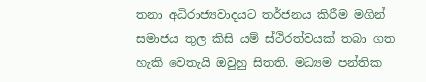තනා අධිරාජ්‍යවාදයට තර්ජනය කිරීම මගින් සමාජය තුල කිසි යම් ස්ථිරත්වයක් තබා ගත හැකි වෙතැයි ඔවුහු සිතති. මධ්‍යම පන්තික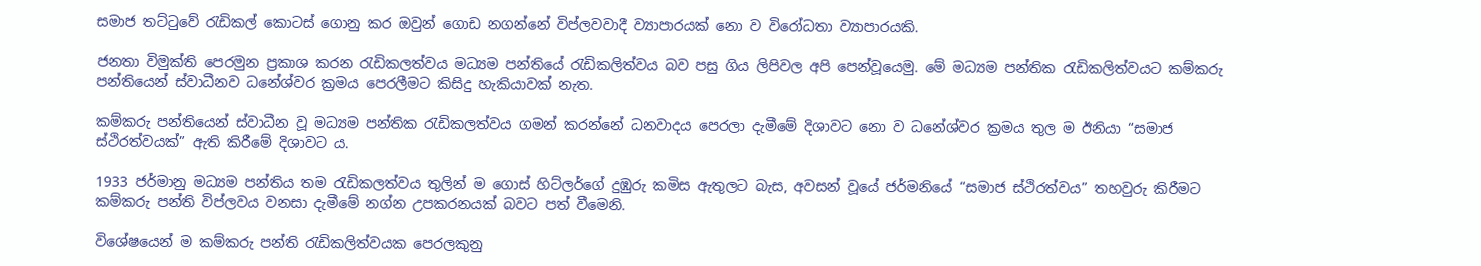සමාජ තට්ටුවේ රැඩිකල් කොටස් ගොනු කර ඔවුන් ගොඩ නගන්නේ විප්ලවවාදී ව්‍යාපාරයක් නො ව විරෝධතා ව්‍යාපාරයකි.

ජනතා විමුක්ති පෙරමුන ප්‍රකාශ කරන රැඩිකලත්වය මධ්‍යම පන්තියේ රැඩිකලිත්වය බව පසු ගිය ලිපිවල අපි පෙන්වූයෙමු. මේ මධ්‍යම පන්තික රැඩිකලිත්වයට කම්කරු පන්තියෙන් ස්වාධීනව ධනේශ්වර ක්‍රමය පෙරලීමට කිසිදු හැකියාවක් නැත.

කම්කරු පන්තියෙන් ස්වාධීන වූ මධ්‍යම පන්තික රැඩිකලත්වය ගමන් කරන්නේ ධනවාදය පෙරලා දැමීමේ දිශාවට නො ව ධනේශ්වර ක්‍රමය තුල ම ඊනියා “සමාජ ස්ථිරත්වයක්” ඇති කිරීමේ දිශාවට ය.

1933 ජර්මානු මධ්‍යම පන්තිය තම රැඩිකලත්වය තුලින් ම ගොස් හිට්ලර්ගේ දුඹුරු කමිස ඇතුලට බැස, අවසන් වූයේ ජර්මනියේ “සමාජ ස්ථිරත්වය” තහවුරු කිරීමට කම්කරු පන්ති විප්ලවය වනසා දැමීමේ නග්න උපකරනයක් බවට පත් වීමෙනි.

විශේෂයෙන් ම කම්කරු පන්ති රැඩිකලිත්වයක පෙරලකුනු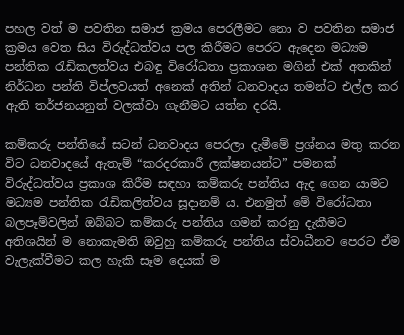පහල වත් ම පවතින සමාජ ක්‍රමය පෙරලීමට නො ව පවතින සමාජ ක්‍රමය වෙත සිය විරුද්ධත්වය පල කිරීමට පෙරට ඇදෙන මධ්‍යම පන්තික රැඩිකලත්වය එබඳු විරෝධතා ප්‍රකාශන මගින් එක් අතකින් නිර්ධන පන්ති විප්ලවයත් අනෙක් අතින් ධනවාදය තමන්ට එල්ල කර ඇති තර්ජනයනුත් වලක්වා ගැනීමට යත්න දරයි.

කම්කරු පන්තියේ සටන් ධනවාදය පෙරලා දැමීමේ ප්‍රශ්නය මතු කරන විට ධනවාදයේ ඇතැම් “කරදරකාරී ලක්ෂනයන්ට” පමනක් විරුද්ධත්වය ප්‍රකාශ කිරීම සඳහා කම්කරු පන්තිය ඇද ගෙන යාමට මධ්‍යම පන්තික රැඩිකලිත්වය සූදානම් ය. එනමුත් මේ විරෝධතා බලපෑම්වලින් ඔබ්බට කම්කරු පන්තිය ගමන් කරනු දැකීමට අතිශයින් ම නොකැමති ඔවුහු කම්කරු පන්තිය ස්වාධීනව පෙරට ඒම වැලැක්වීමට කල හැකි සෑම දෙයක් ම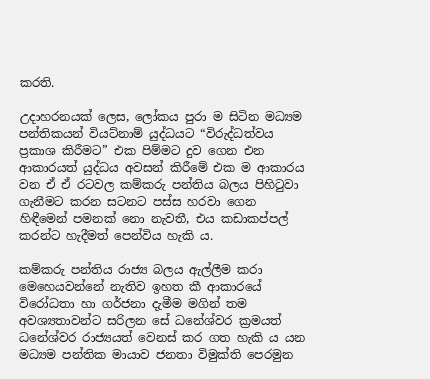කරති.

උදාහරනයක් ලෙස, ලෝකය පුරා ම සිටින මධ්‍යම පන්තිකයන් වියට්නාම් යුද්ධයට “විරුද්ධත්වය ප්‍රකාශ කිරීමට” එක පිම්මට දුව ගෙන එන ආකාරයත් යුද්ධය අවසන් කිරීමේ එක ම ආකාරය වන ඒ ඒ රටවල කම්කරු පන්තිය බලය පිහිටුවා ගැනීමට කරන සටනට පස්ස හරවා ගෙන හිඳීමෙන් පමනක් නො නැවතී, එය කඩාකප්පල් කරන්ට හැදීමත් පෙන්විය හැකි ය.

කම්කරු පන්තිය රාජ්‍ය බලය ඇල්ලීම කරා මෙහෙයවන්නේ නැතිව ඉහත කී ආකාරයේ විරෝධතා හා ගර්ජනා දැමීම මගින් තම අවශ්‍යතාවන්ට සරිලන සේ ධනේශ්වර ක්‍රමයත් ධනේශ්වර රාජ්‍යයත් වෙනස් කර ගත හැකි ය යන මධ්‍යම පන්තික මායාව ජනතා විමුක්ති පෙරමුන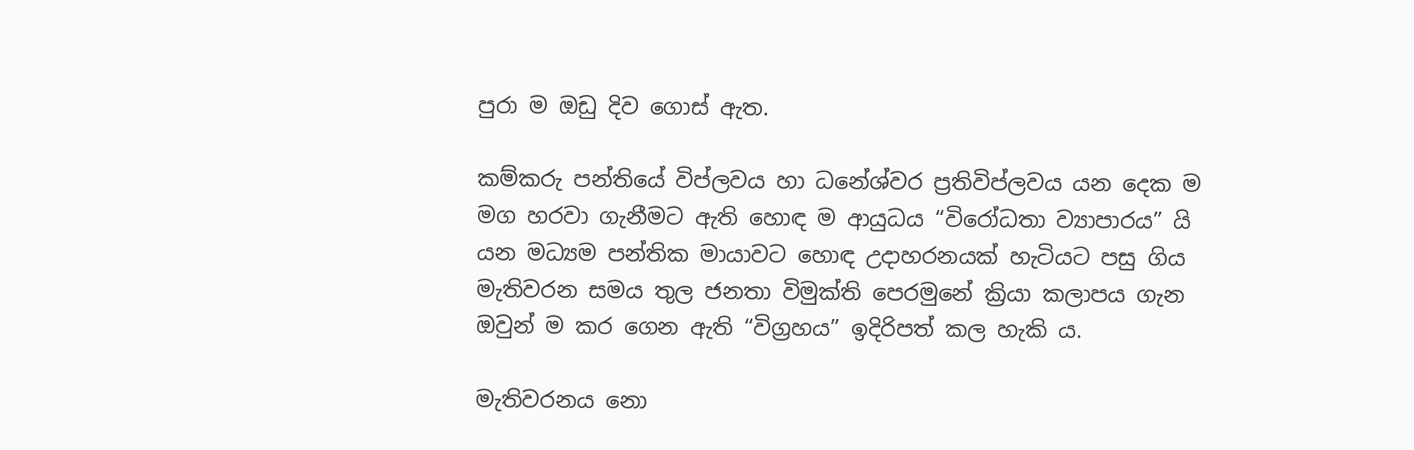පුරා ම ඔඩු දිව ගොස් ඇත.

කම්කරු පන්තියේ විප්ලවය හා ධනේශ්වර ප්‍රතිවිප්ලවය යන දෙක ම මග හරවා ගැනීමට ඇති හොඳ ම ආයුධය “විරෝධතා ව්‍යාපාරය” යි යන මධ්‍යම පන්තික මායාවට හොඳ උදාහරනයක් හැටියට පසු ගිය මැතිවරන සමය තුල ජනතා විමුක්ති පෙරමුනේ ක්‍රියා කලාපය ගැන ඔවුන් ම කර ගෙන ඇති “විග්‍රහය” ඉදිරිපත් කල හැකි ය.

මැතිවරනය නො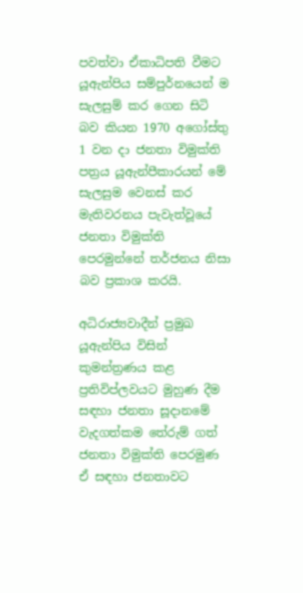පවත්වා ඒකාධිපති වීමට යූඇන්පිය සම්පුර්නයෙන් ම සැලසුම් කර ගෙන සිටි බව කියන 1970 අගෝස්තු 1 වන දා ජනතා විමුක්ති පත්‍රය යූඇන්පීකාරයන් මේ සැලසුම වෙනස් කර මැතිවරනය පැවැත්වූයේ ජනතා විමුක්ති පෙරමුන්නේ තර්ජනය නිසා බව ප්‍රකාශ කරයි.

අධිරාජ්‍යවාදීන් ප්‍රමුඛ යූඇන්පිය විසින් කුමන්ත්‍රණය කළ ප්‍රතිවිප්ලවයට මුහුණ දීම සඳහා ජනතා සූදානමේ වැදගත්කම තේරුම් ගත් ජනතා විමුක්ති පෙරමුණ ඒ සඳහා ජනතාවට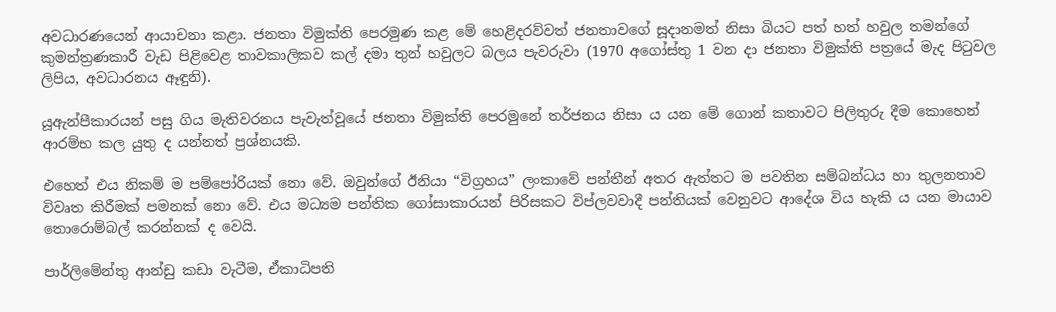අවධාරණයෙන් ආයාචනා කළා. ජනතා විමුක්ති පෙරමුණ කළ මේ හෙළිදරව්වත් ජනතාවගේ සූදානමත් නිසා බියට පත් හත් හවුල තමන්ගේ කුමන්ත්‍රණකාරී වැඩ පිළිවෙළ තාවකාලිකව කල් දමා තුන් හවුලට බලය පැවරුවා (1970 අගෝස්තු 1 වන දා ජනතා විමුක්ති පත්‍රයේ මැද පිටුවල ලිපිය, අවධාරනය ඈඳුනි).

යූඇන්පීකාරයන් පසු ගිය මැතිවරනය පැවැත්වූයේ ජනතා විමුක්ති පෙරමුනේ තර්ජනය නිසා ය යන මේ ගොන් කතාවට පිලිතුරු දීම කොහෙන් ආරම්භ කල යුතු ද යන්නත් ප්‍රශ්නයකි.

එහෙත් එය නිකම් ම පම්පෝරියක් නො වේ. ඔවුන්ගේ ඊනියා “විග්‍රහය” ලංකාවේ පන්තීන් අතර ඇත්තට ම පවතින සම්බන්ධය හා තුලනතාව විවෘත කිරීමක් පමනක් නො වේ. එය මධ්‍යම පන්තික ගෝසාකාරයන් පිරිසකට විප්ලවවාදී පන්තියක් වෙනුවට ආදේශ විය හැකි ය යන මායාව තොරොම්බල් කරන්නක් ද වෙයි.

පාර්ලිමේන්තු ආන්ඩු කඩා වැටීම, ඒකාධිපති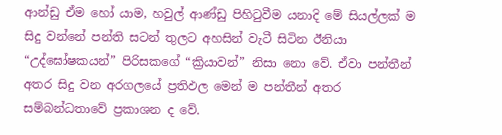ආන්ඩු ඒම හෝ යාම, හවුල් ආණ්ඩු පිහිටුවීම යනාදි මේ සියල්ලක් ම සිදු වන්නේ පන්ති සටන් තුලට අහසින් වැටී සිටින ඊනියා “උද්ඝෝෂකයන්” පිරිසකගේ “ක්‍රියාවන්” නිසා නො වේ. ඒවා පන්තීන් අතර සිදු වන අරගලයේ ප්‍රතිඵල මෙන් ම පන්තීන් අතර සම්බන්ධතාවේ ප්‍රකාශන ද වේ.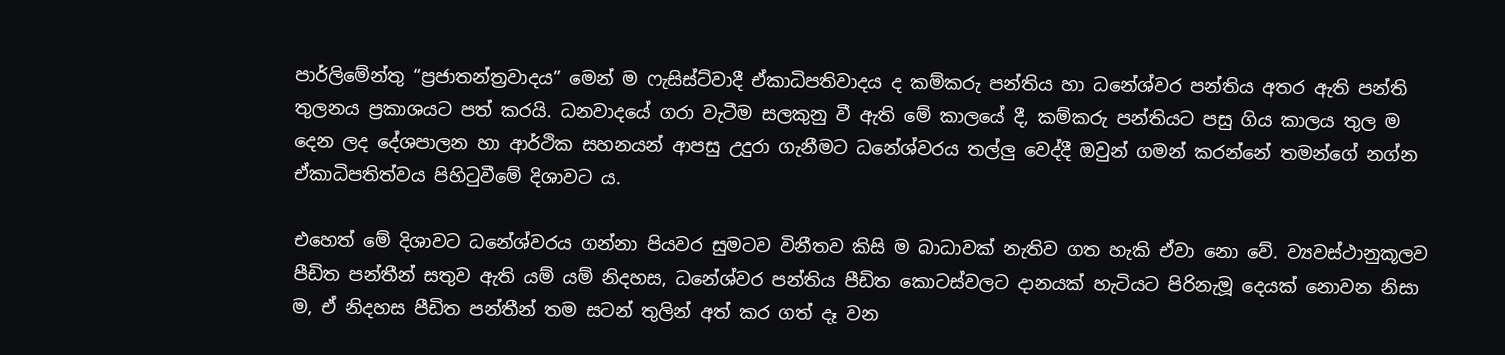පාර්ලිමේන්තු “ප්‍රජාතන්ත්‍රවාදය” මෙන් ම ෆැසිස්ට්වාදී ඒකාධිපතිවාදය ද කම්කරු පන්තිය හා ධනේශ්වර පන්තිය අතර ඇති පන්ති තුලනය ප්‍රකාශයට පත් කරයි. ධනවාදයේ ගරා වැටීම සලකුනු වී ඇති මේ කාලයේ දී, කම්කරු පන්තියට පසු ගිය කාලය තුල ම දෙන ලද දේශපාලන හා ආර්ථික සහනයන් ආපසු උදුරා ගැනීමට ධනේශ්වරය තල්ලු වෙද්දී ඔවුන් ගමන් කරන්නේ තමන්ගේ නග්න ඒකාධිපතිත්වය පිහිටුවීමේ දිශාවට ය.

එහෙත් මේ දිශාවට ධනේශ්වරය ගන්නා පියවර සුමටව විනීතව කිසි ම බාධාවක් නැතිව ගත හැකි ඒවා නො වේ. ව්‍යවස්ථානුකූලව පීඩිත පන්තීන් සතුව ඇති යම් යම් නිදහස, ධනේශ්වර පන්තිය පීඩිත කොටස්වලට දානයක් හැටියට පිරිනැමූ දෙයක් නොවන නිසා ම, ඒ නිදහස පීඩිත පන්තීන් තම සටන් තුලින් අත් කර ගත් දෑ වන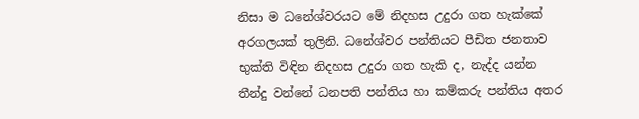නිසා ම ධනේශ්වරයට මේ නිදහස උදුරා ගත හැක්කේ අරගලයක් තුලිනි. ධනේශ්වර පන්තියට පීඩිත ජනතාව භුක්ති විඳින නිදහස උදුරා ගත හැකි ද, නැද්ද යන්න තීන්දු වන්නේ ධනපති පන්තිය හා කම්කරු පන්තිය අතර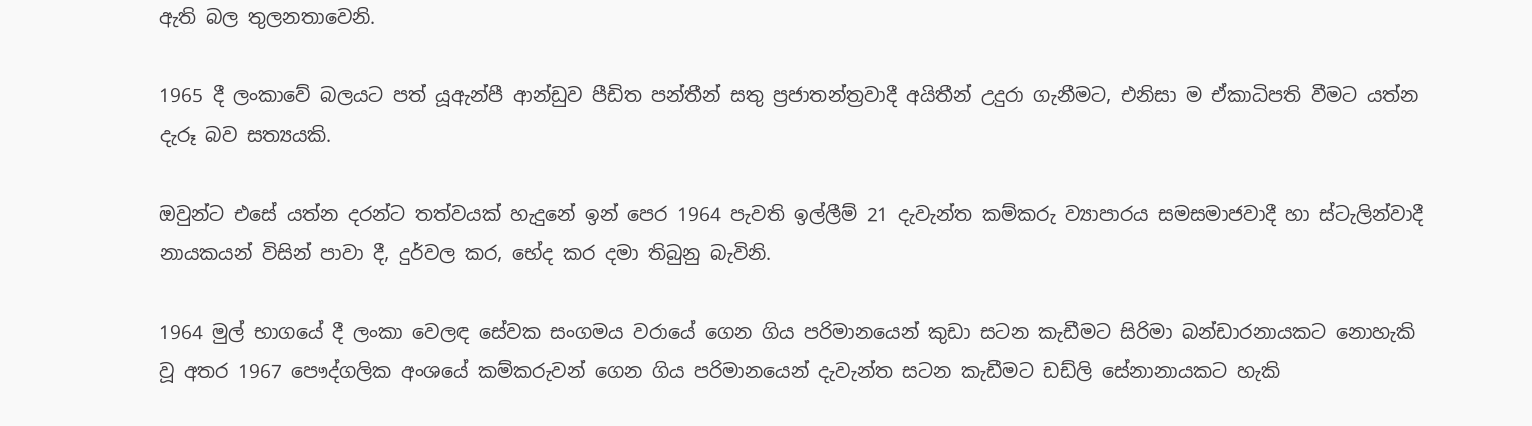ඇති බල තුලනතාවෙනි.

1965 දී ලංකාවේ බලයට පත් යූඇන්පී ආන්ඩුව පීඩිත පන්තීන් සතු ප්‍රජාතන්ත්‍රවාදී අයිතීන් උදුරා ගැනීමට, එනිසා ම ඒකාධිපති වීමට යත්න දැරූ බව සත්‍යයකි.

ඔවුන්ට එසේ යත්න දරන්ට තත්වයක් හැදුනේ ඉන් පෙර 1964 පැවති ඉල්ලීම් 21 දැවැන්ත කම්කරු ව්‍යාපාරය සමසමාජවාදී හා ස්ටැලින්වාදී නායකයන් විසින් පාවා දී, දුර්වල කර, භේද කර දමා තිබුනු බැවිනි.

1964 මුල් භාගයේ දී ලංකා වෙලඳ සේවක සංගමය වරායේ ගෙන ගිය පරිමානයෙන් කුඩා සටන කැඩීමට සිරිමා බන්ඩාරනායකට නොහැකි වූ අතර 1967 පෞද්ගලික අංශයේ කම්කරුවන් ගෙන ගිය පරිමානයෙන් දැවැන්ත සටන කැඩීමට ඩඩ්ලි සේනානායකට හැකි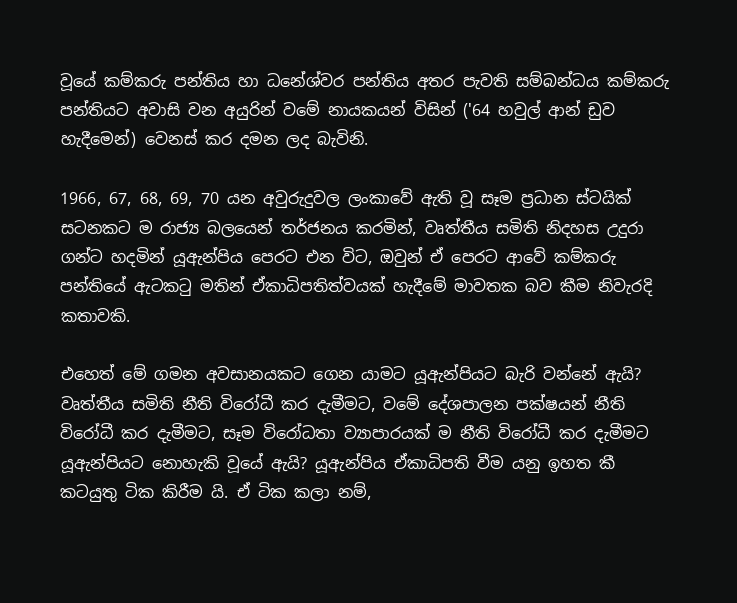වූයේ කම්කරු පන්තිය හා ධනේශ්වර පන්තිය අතර පැවති සම්බන්ධය කම්කරු පන්තියට අවාසි වන අයුරින් වමේ නායකයන් විසින් ('64 හවුල් ආන් ඩුව හැදීමෙන්) වෙනස් කර දමන ලද බැවිනි.

1966, 67, 68, 69, 70 යන අවුරුදුවල ලංකාවේ ඇති වූ සෑම ප්‍රධාන ස්ටයික් සටනකට ම රාජ්‍ය බලයෙන් තර්ජනය කරමින්, වෘත්තීය සමිති නිදහස උදුරා ගන්ට හදමින් යූඇන්පිය පෙරට එන විට, ඔවුන් ඒ පෙරට ආවේ කම්කරු පන්තියේ ඇටකටු මතින් ඒකාධිපතිත්වයක් හැදීමේ මාවතක බව කීම නිවැරදි කතාවකි.

එහෙත් මේ ගමන අවසානයකට ගෙන යාමට යූඇන්පියට බැරි වන්නේ ඇයි? වෘත්තීය සමිති නීති විරෝධී කර දැමීමට, වමේ දේශපාලන පක්ෂයන් නීති විරෝධී කර දැමීමට, සෑම විරෝධතා ව්‍යාපාරයක් ම නීති විරෝධී කර දැමීමට යූඇන්පියට නොහැකි වූයේ ඇයි? යූඇන්පිය ඒකාධිපති වීම යනු ඉහත කී කටයුතු ටික කිරීම යි. ඒ ටික කලා නම්,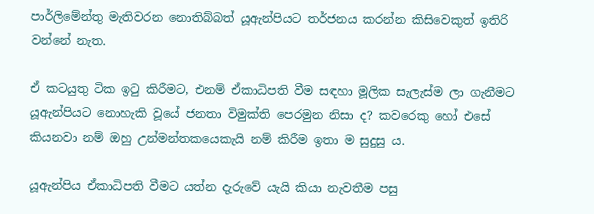පාර්ලිමේන්තු මැතිවරන නොතිබ්බත් යූඇන්පියට තර්ජනය කරන්න කිසිවෙකුත් ඉතිරි වන්නේ නැත.

ඒ කටයුතු ටික ඉටු කිරීමට, එනම් ඒකාධිපති වීම සඳහා මූලික සැලැස්ම ලා ගැනීමට යූඇන්පියට නොහැකි වූයේ ජනතා විමුක්ති පෙරමුන නිසා ද? කවරෙකු හෝ එසේ කියනවා නම් ඔහු උන්මන්තකයෙකැයි නම් කිරීම ඉතා ම සුදුසු ය.

යූඇන්පිය ඒකාධිපති වීමට යත්න දැරුවේ යැයි කියා නැවතීම පසු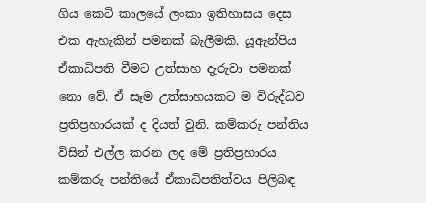ගිය කෙටි කාලයේ ලංකා ඉතිහාසය දෙස එක ඇහැකින් පමනක් බැලීමකි. යූඇන්පිය ඒකාධිපති වීමට උත්සාහ දැරුවා පමනක් නො වේ. ඒ සෑම උත්සාහයකට ම විරුද්ධව ප්‍රතිප්‍රහාරයක් ද දියත් වුනි. කම්කරු පන්තිය විසින් එල්ල කරන ලද මේ ප්‍රතිප්‍රහාරය කම්කරු පන්තියේ ඒකාධිපතිත්වය පිලිබඳ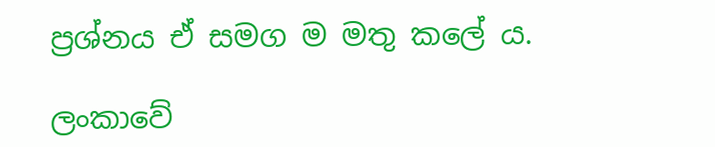ප්‍රශ්නය ඒ සමග ම මතු කලේ ය.

ලංකාවේ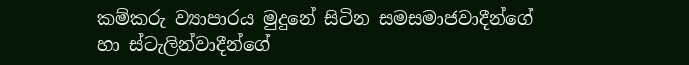කම්කරු ව්‍යාපාරය මුදුනේ සිටින සමසමාජවාදීන්ගේ හා ස්ටැලින්වාදීන්ගේ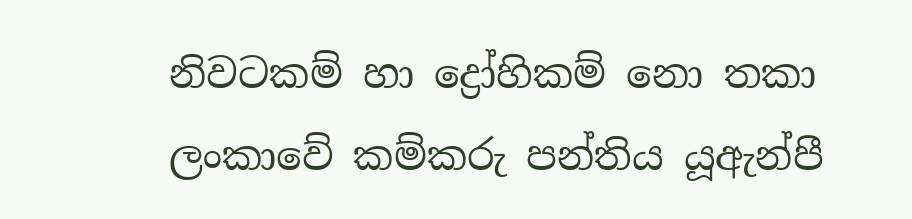නිවටකම් හා ද්‍රෝහිකම් නො තකා ලංකාවේ කම්කරු පන්තිය යූඇන්පී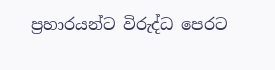ප්‍රහාරයන්ට විරුද්ධ පෙරට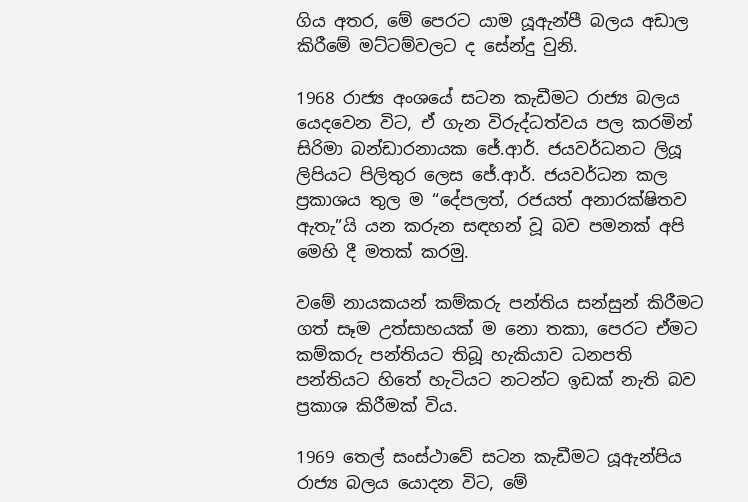ගිය අතර, මේ පෙරට යාම යූඇන්පී බලය අඩාල කිරීමේ මට්ටම්වලට ද සේන්දු වුනි.

1968 රාජ්‍ය අංශයේ සටන කැඩීමට රාජ්‍ය බලය යෙදවෙන විට, ඒ ගැන විරුද්ධත්වය පල කරමින් සිරිමා බන්ඩාරනායක ජේ.ආර්. ජයවර්ධනට ලියූ ලිපියට පිලිතුර ලෙස ජේ.ආර්. ජයවර්ධන කල ප්‍රකාශය තුල ම “දේපලත්, රජයත් අනාරක්ෂිතව ඇතැ”යි යන කරුන සඳහන් වූ බව පමනක් අපි මෙහි දී මතක් කරමු.

වමේ නායකයන් කම්කරු පන්තිය සන්සුන් කිරීමට ගත් සෑම උත්සාහයක් ම නො තකා, පෙරට ඒමට කම්කරු පන්තියට තිබූ හැකියාව ධනපති පන්තියට හිතේ හැටියට නටන්ට ඉඩක් නැති බව ප්‍රකාශ කිරීමක් විය.

1969 තෙල් සංස්ථාවේ සටන කැඩීමට යූඇන්පිය රාජ්‍ය බලය යොදන විට, මේ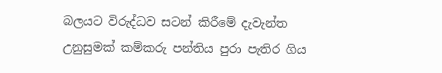බලයට විරුද්ධව සටන් කිරීමේ දැවැන්ත උනුසුමක් කම්කරු පන්තිය පුරා පැතිර ගිය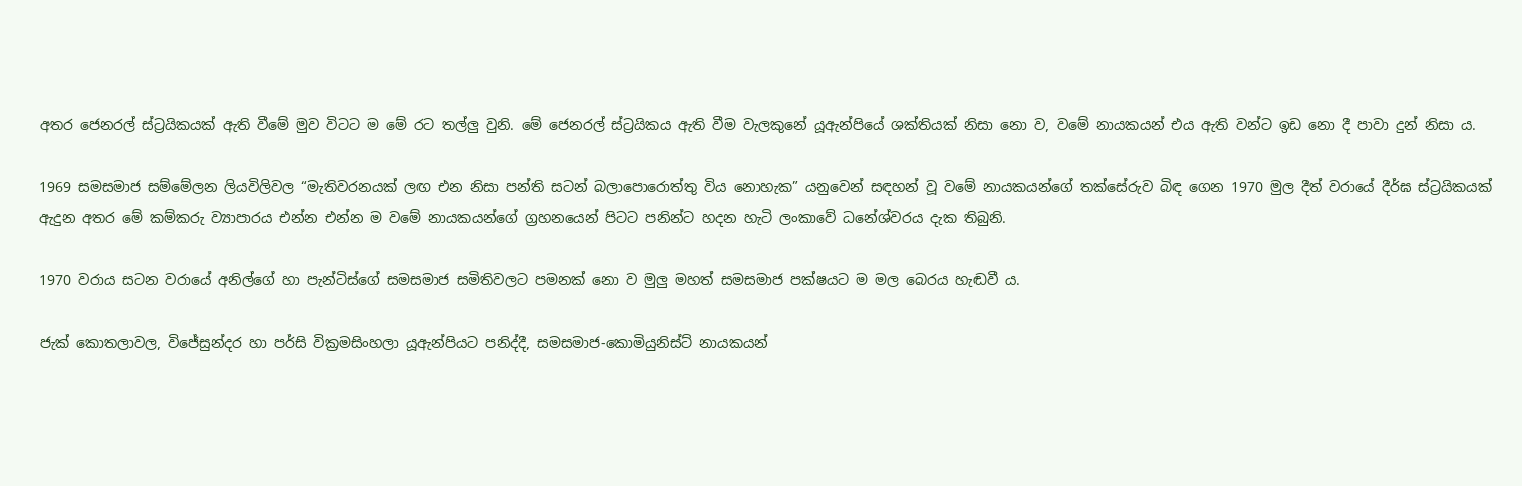අතර ජෙනරල් ස්ට්‍රයිකයක් ඇති වීමේ මුව විටට ම මේ රට තල්ලු වුනි. මේ ජෙනරල් ස්ට්‍රයිකය ඇති වීම වැලකුනේ යූඇන්පියේ ශක්තියක් නිසා නො ව, වමේ නායකයන් එය ඇති වන්ට ඉඩ නො දී පාවා දුන් නිසා ය.

1969 සමසමාජ සම්මේලන ලියවිලිවල “මැතිවරනයක් ලඟ එන නිසා පන්ති සටන් බලාපොරොත්තු විය නොහැක” යනුවෙන් සඳහන් වූ වමේ නායකයන්ගේ තක්සේරුව බිඳ ගෙන 1970 මුල දීත් වරායේ දීර්ඝ ස්ට්‍රයිකයක් ඇදුන අතර මේ කම්කරු ව්‍යාපාරය එන්න එන්න ම වමේ නායකයන්ගේ ග්‍රහනයෙන් පිටට පනින්ට හදන හැටි ලංකාවේ ධනේශ්වරය දැක තිබුනි.

1970 වරාය සටන වරායේ අනිල්ගේ හා පැන්ටිස්ගේ සමසමාජ සමිතිවලට පමනක් නො ව මුලු මහත් සමසමාජ පක්ෂයට ම මල බෙරය හැඬවී ය.

ජැක් කොතලාවල, විජේසුන්දර හා පර්සි වික්‍රමසිංහලා යූඇන්පියට පනිද්දී, සමසමාජ-කොමියුනිස්ට් නායකයන්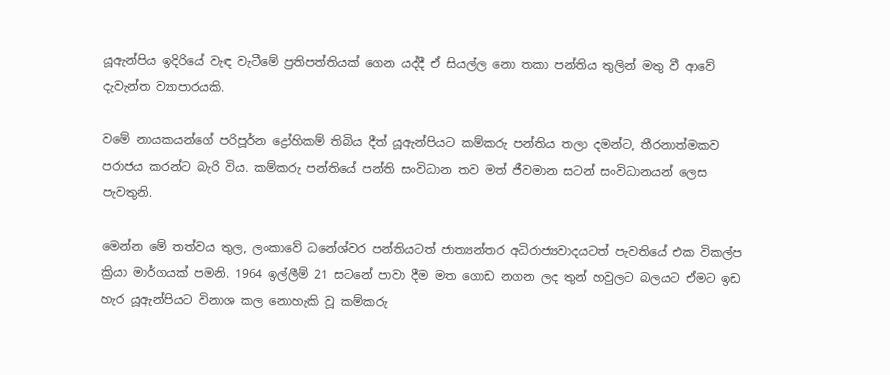යූඇන්පිය ඉදිරියේ වැඳ වැටීමේ ප්‍රතිපත්තියක් ගෙන යද්දී ඒ සියල්ල නො තකා පන්තිය තුලින් මතු වී ආවේ දැවැන්ත ව්‍යාපාරයකි.

වමේ නායකයන්ගේ පරිපූර්න ද්‍රෝහිකම් තිබිය දීත් යූඇන්පියට කම්කරු පන්තිය තලා දමන්ට, තීරනාත්මකව පරාජය කරන්ට බැරි විය. කම්කරු පන්තියේ පන්ති සංවිධාන තව මත් ජීවමාන සටන් සංවිධානයන් ලෙස පැවතුනි.

මෙන්න මේ තත්වය තුල, ලංකාවේ ධනේශ්වර පන්තියටත් ජාත්‍යන්තර අධිරාජ්‍යවාදයටත් පැවතියේ එක විකල්ප ක්‍රියා මාර්ගයක් පමනි. 1964 ඉල්ලීම් 21 සටනේ පාවා දීම මත ගොඩ නගන ලද තුන් හවුලට බලයට ඒමට ඉඩ හැර යූඇන්පියට විනාශ කල නොහැකි වූ කම්කරු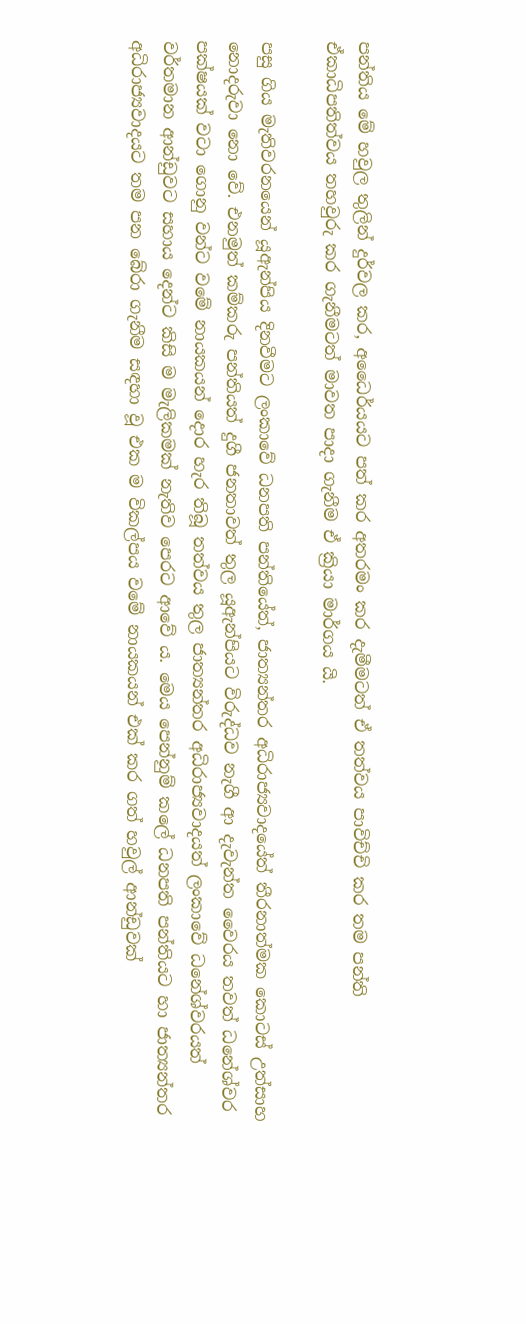පන්තිය මේ හවුල තුලින් දුර්වල කර, අධෛර්යයට පත් කර අතරමං කර දැමීමටත් ඒ තත්වය පාවිච්චි කර තම පන්ති ඒකාධිපතිත්වය තහවුරු කර ගැනීමටත් මාවත පාදා ගැනීම ඒ ක්‍රියා මාර්ගය යි.

පසු ගිය මැතිවරනයෙන් යූඇන්පිය දිනවීමට ලංකාවේ ධනපති පන්තියේත්, ජාත්‍යන්තර අධිරාජ්‍යවාදයේත් තීරනාත්මක කොටස් උත්සාහ නොදරුවා නො වේ. එනමුත් කම්කරු පන්තියත් දුගී ජනතාවත් තුල යූඇන්පියට විරුද්ධව නැගී ආ දැවැන්ත වෛරය තවත් ධනේශ්වර පක්ෂයක් වටා ගොනු වන්ට වමේ නායකයන් දොර හැර තිබූ තත්වය තුල ජාත්‍යන්තර අධිරාජ්‍යවාදයත් ලංකාවේ ධනේශ්වරයත් වර්තමාන ආන්ඩුවට සහාය දෙන්ට කිසි ම මැලිකමක් නැතිව පෙරට ආවේ ය. මෙය පෙන්නුම් කලේ ධනපති පන්තියට හා ජාත්‍යන්තර අධිරාජ්‍යවාදයට තම පන බේරා ගැනීම සඳහා වූ එක ම විකල්පය වමේ නායකයන් එක් කර ගත් හවුල් ආන්ඩුවක්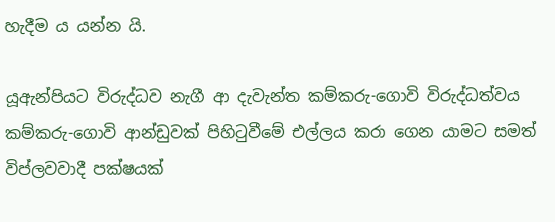හැදීම ය යන්න යි.

යූඇන්පියට විරුද්ධව නැගී ආ දැවැන්ත කම්කරු-ගොවි විරුද්ධත්වය කම්කරු-ගොවි ආන්ඩුවක් පිහිටුවීමේ එල්ලය කරා ගෙන යාමට සමත් විප්ලවවාදී පක්ෂයක්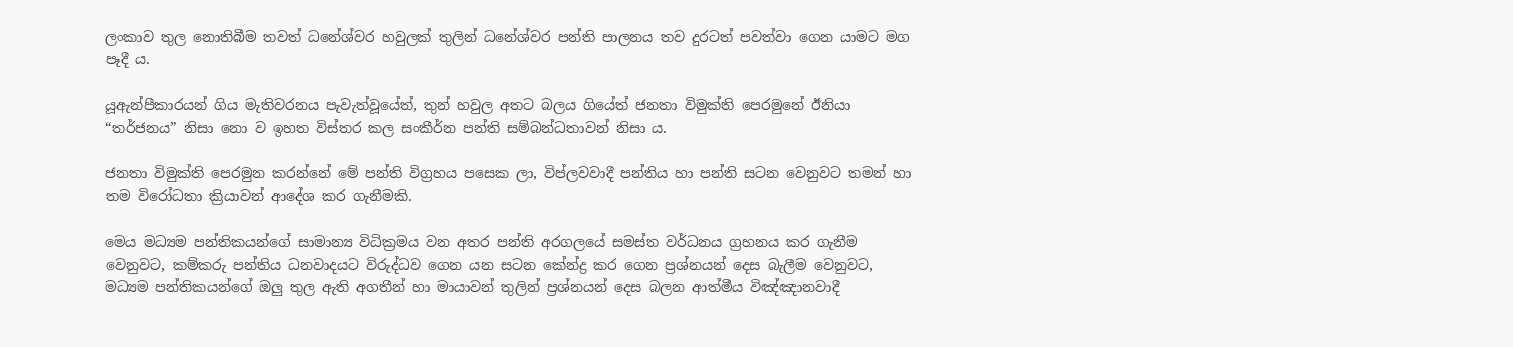ලංකාව තුල නොතිබීම තවත් ධනේශ්වර හවුලක් තුලින් ධනේශ්වර පන්ති පාලනය තව දුරටත් පවත්වා ගෙන යාමට මග පෑදී ය.

යූඇන්පීකාරයන් ගිය මැතිවරනය පැවැත්වූයේත්, තුන් හවුල අතට බලය ගියේත් ජනතා විමුක්ති පෙරමුනේ ඊනියා “තර්ජනය” නිසා නො ව ඉහත විස්තර කල සංකීර්න පන්ති සම්බන්ධතාවන් නිසා ය.

ජනතා විමුක්ති පෙරමුන කරන්නේ මේ පන්ති විග්‍රහය පසෙක ලා, විප්ලවවාදී පන්තිය හා පන්ති සටන වෙනුවට තමන් හා තම විරෝධතා ක්‍රියාවන් ආදේශ කර ගැනීමකි.

මෙය මධ්‍යම පන්තිකයන්ගේ සාමාන්‍ය විධික්‍රමය වන අතර පන්ති අරගලයේ සමස්ත වර්ධනය ග්‍රහනය කර ගැනීම වෙනුවට, කම්කරු පන්තිය ධනවාදයට විරුද්ධව ගෙන යන සටන කේන්ද්‍ර කර ගෙන ප්‍රශ්නයන් දෙස බැලීම වෙනුවට, මධ්‍යම පන්තිකයන්ගේ ඔලු තුල ඇති අගතීන් හා මායාවන් තුලින් ප්‍රශ්නයන් දෙස බලන ආත්මීය විඤ්ඤානවාදී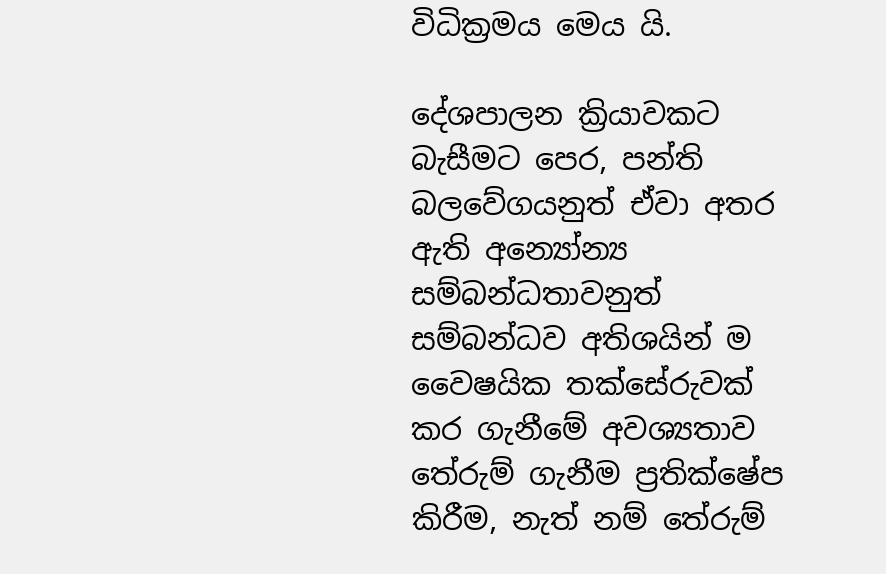විධික්‍රමය මෙය යි.

දේශපාලන ක්‍රියාවකට බැසීමට පෙර, පන්ති බලවේගයනුත් ඒවා අතර ඇති අන්‍යෝන්‍ය සම්බන්ධතාවනුත් සම්බන්ධව අතිශයින් ම වෛෂයික තක්සේරුවක් කර ගැනීමේ අවශ්‍යතාව තේරුම් ගැනීම ප්‍රතික්ෂේප කිරීම, නැත් නම් තේරුම්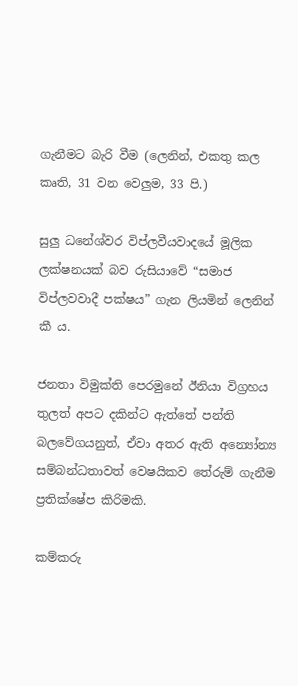ගැනීමට බැරි වීම (ලෙනින්, එකතු කල කෘති, 31 වන වෙලුම, 33 පි.)

සුලු ධනේශ්වර විප්ලවීයවාදයේ මූලික ලක්ෂනයක් බව රුසියාවේ “සමාජ විප්ලවවාදී පක්ෂය” ගැන ලියමින් ලෙනින් කී ය.

ජනතා විමුක්ති පෙරමුනේ ඊනියා විග්‍රහය තුලත් අපට දකින්ට ඇත්තේ පන්ති බලවේගයනුත්, ඒවා අතර ඇති අන්‍යෝන්‍ය සම්බන්ධතාවත් වෙෂයිකව තේරුම් ගැනීම ප්‍රතික්ෂේප කිරිමකි.

කම්කරු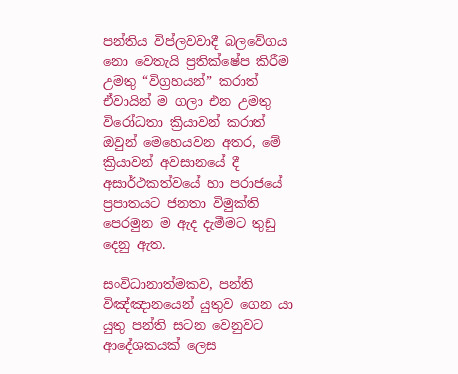පන්තිය විප්ලවවාදී බලවේගය නො වෙතැයි ප්‍රතික්ෂේප කිරීම උමතු “විග්‍රහයන්” කරාත් ඒවායින් ම ගලා එන උමතු විරෝධතා ක්‍රියාවන් කරාත් ඔවුන් මෙහෙයවන අතර, මේ ක්‍රියාවන් අවසානයේ දී අසාර්ථකත්වයේ හා පරාජයේ ප්‍රපාතයට ජනතා විමුක්ති පෙරමුන ම ඇද දැමීමට තුඩු දෙනු ඇත.

සංවිධානාත්මකව, පන්ති විඤ්ඤානයෙන් යුතුව ගෙන යා යුතු පන්ති සටන වෙනුවට ආදේශකයක් ලෙස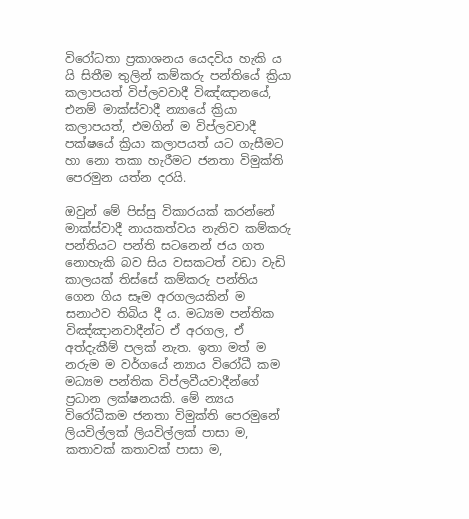විරෝධතා ප්‍රකාශනය යෙදවිය හැකි ය යි සිතීම තුලින් කම්කරු පන්තියේ ක්‍රියා කලාපයත් විප්ලවවාදී විඤ්ඤානයේ, එනම් මාක්ස්වාදී න්‍යායේ ක්‍රියා කලාපයත්, එමගින් ම විප්ලවවාදී පක්ෂයේ ක්‍රියා කලාපයත් යට ගැසීමට හා නො තකා හැරීමට ජනතා විමුක්ති පෙරමුන යත්න දරයි.

ඔවුන් මේ පිස්සු විකාරයක් කරන්නේ මාක්ස්වාදී නායකත්වය නැතිව කම්කරු පන්තියට පන්ති සටනෙන් ජය ගත නොහැකි බව සිය වසකටත් වඩා වැඩි කාලයක් තිස්සේ කම්කරු පන්තිය ගෙන ගිය සෑම අරගලයකින් ම සනාථව තිබිය දී ය. මධ්‍යම පන්තික විඤ්ඤානවාදීන්ට ඒ අරගල, ඒ අත්දැකීම් පලක් නැත. ඉතා මත් ම නරුම ම වර්ගයේ න්‍යාය විරෝධී කම මධ්‍යම පන්තික විප්ලවීයවාදීන්ගේ ප්‍රධාන ලක්ෂනයකි. මේ න්‍යය විරෝධීකම ජනතා විමුක්ති පෙරමුනේ ලියවිල්ලක් ලියවිල්ලක් පාසා ම, කතාවක් කතාවක් පාසා ම,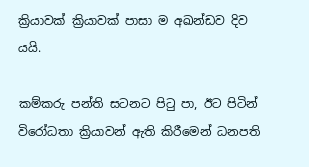ක්‍රියාවක් ක්‍රියාවක් පාසා ම අඛන්ඩව දිව යයි.

කම්කරු පන්ති සටනට පිටු පා, ඊට පිටින් විරෝධතා ක්‍රියාවන් ඇති කිරීමෙන් ධනපති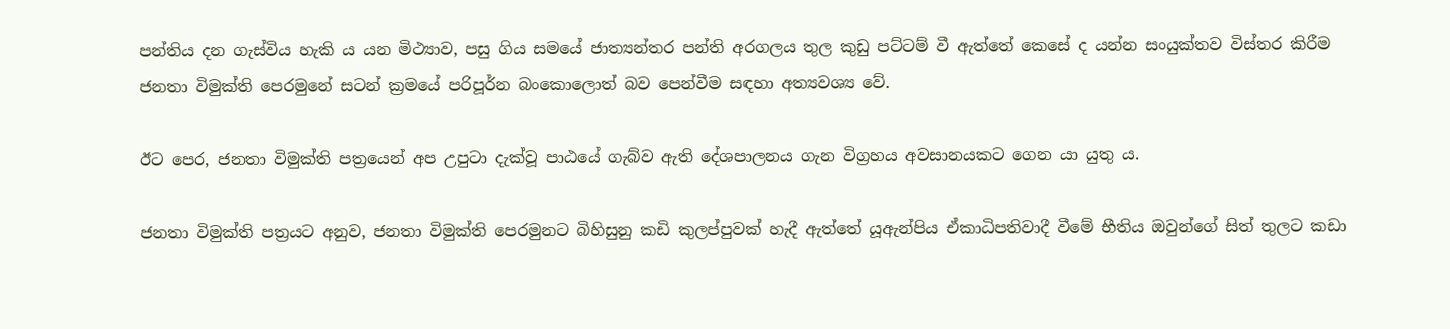පන්තිය දන ගැස්විය හැකි ය යන මිථ්‍යාව, පසු ගිය සමයේ ජාත්‍යන්තර පන්ති අරගලය තුල කුඩු පට්ටම් වී ඇත්තේ කෙසේ ද යන්න සංයුක්තව විස්තර කිරීම ජනතා විමුක්ති පෙරමුනේ සටන් ක්‍රමයේ පරිපූර්න බංකොලොත් බව පෙන්වීම සඳහා අත්‍යවශ්‍ය වේ.

ඊට පෙර, ජනතා විමුක්ති පත්‍රයෙන් අප උපුටා දැක්වූ පාඨයේ ගැබ්ව ඇති දේශපාලනය ගැන විග්‍රහය අවසානයකට ගෙන යා යුතු ය.

ජනතා විමුක්ති පත්‍රයට අනුව, ජනතා විමුක්ති පෙරමුනට බිහිසුනු කඩි කුලප්පුවක් හැදී ඇත්තේ යූඇන්පිය ඒකාධිපතිවාදී වීමේ භීතිය ඔවුන්ගේ සිත් තුලට කඩා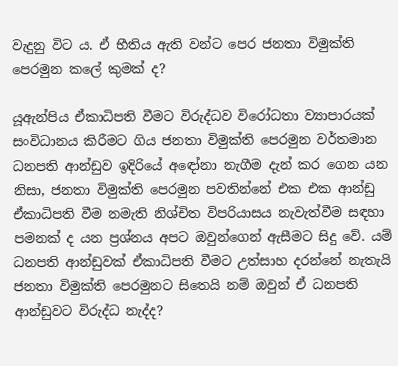වැදුනු විට ය. ඒ භීතිය ඇති වන්ට පෙර ජනතා විමුක්ති පෙරමුන කලේ කුමක් ද?

යූඇන්පිය ඒකාධිපති වීමට විරුද්ධව විරෝධතා ව්‍යාපාරයක් සංවිධානය කිරීමට ගිය ජනතා විමුක්ති පෙරමුන වර්තමාන ධනපති ආන්ඩුව ඉදිරියේ අඳෝනා නැගීම දැන් කර ගෙන යන නිසා, ජනතා විමුක්ති පෙරමුන පවතින්නේ එක එක ආන්ඩු ඒකාධිපති වීම නමැති නිශ්චිත විපරියාසය නැවැත්වීම සඳහා පමනක් ද යන ප්‍රශ්නය අපට ඔවුන්ගෙන් ඇසීමට සිදු වේ. යම් ධනපති ආන්ඩුවක් ඒකාධිපති වීමට උත්සාහ දරන්නේ නැතැයි ජනතා විමුක්ති පෙරමුනට සිතෙයි නම් ඔවුන් ඒ ධනපති ආන්ඩුවට විරුද්ධ නැද්ද?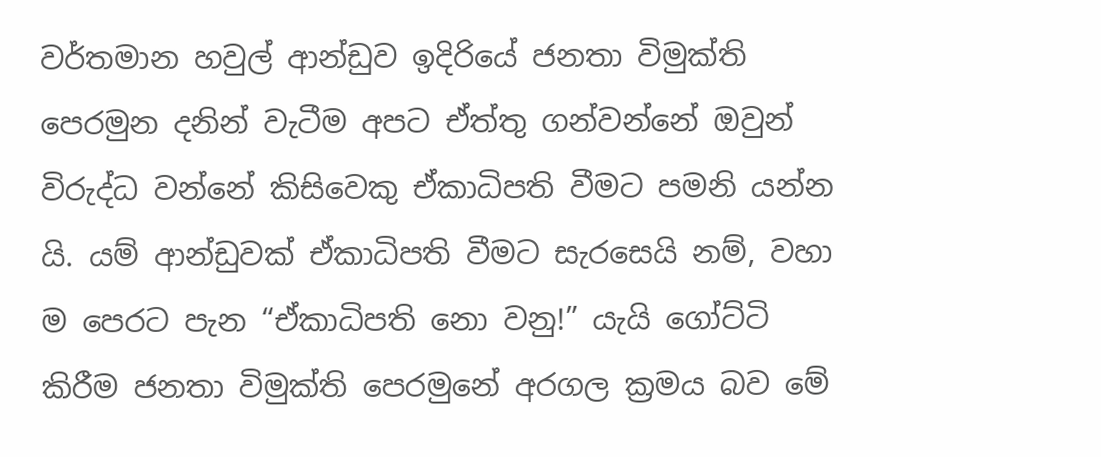වර්තමාන හවුල් ආන්ඩුව ඉදිරියේ ජනතා විමුක්ති පෙරමුන දනින් වැටීම අපට ඒත්තු ගන්වන්නේ ඔවුන් විරුද්ධ වන්නේ කිසිවෙකු ඒකාධිපති වීමට පමනි යන්න යි. යම් ආන්ඩුවක් ඒකාධිපති වීමට සැරසෙයි නම්, වහා ම පෙරට පැන “ඒකාධිපති නො වනු!” යැයි ගෝට්ටි කිරීම ජනතා විමුක්ති පෙරමුනේ අරගල ක්‍රමය බව මේ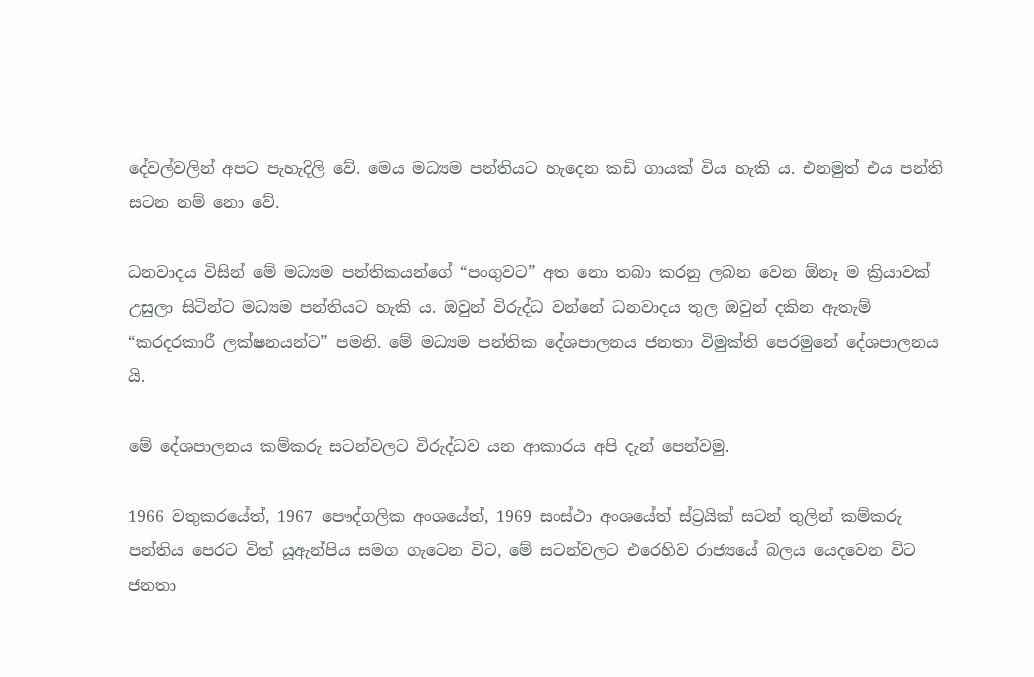දේවල්වලින් අපට පැහැදිලි වේ. මෙය මධ්‍යම පන්තියට හැදෙන කඩි ගායක් විය හැකි ය. එනමුත් එය පන්ති සටන නම් නො වේ.

ධනවාදය විසින් මේ මධ්‍යම පන්තිකයන්ගේ “පංගුවට” අත නො තබා කරනු ලබන වෙන ඕනෑ ම ක්‍රියාවක් උසුලා සිටින්ට මධ්‍යම පන්තියට හැකි ය. ඔවුන් විරුද්ධ වන්නේ ධනවාදය තුල ඔවුන් දකින ඇතැම් “කරදරකාරී ලක්ෂනයන්ට” පමනි. මේ මධ්‍යම පන්තික දේශපාලනය ජනතා විමුක්ති පෙරමුනේ දේශපාලනය යි.

මේ දේශපාලනය කම්කරු සටන්වලට විරුද්ධව යන ආකාරය අපි දැන් පෙන්වමු.

1966 වතුකරයේත්, 1967 පෞද්ගලික අංශයේත්, 1969 සංස්ථා අංශයේත් ස්ට්‍රයික් සටන් තුලින් කම්කරු පන්තිය පෙරට විත් යූඇන්පිය සමග ගැටෙන විට, මේ සටන්වලට එරෙහිව රාජ්‍යයේ බලය යෙදවෙන විට ජනතා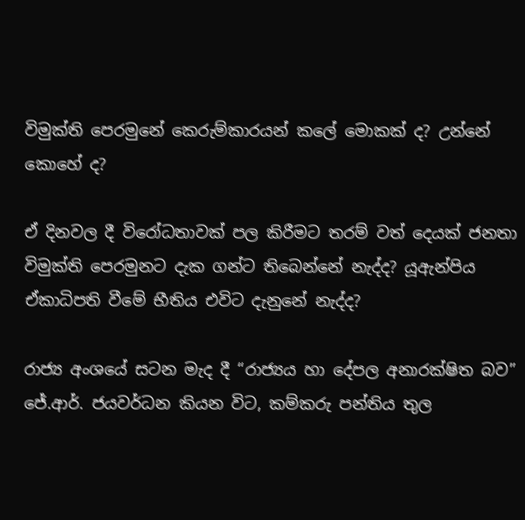විමුක්ති පෙරමුනේ කෙරුම්කාරයන් කලේ මොකක් ද? උන්නේ කොහේ ද?

ඒ දිනවල දී විරෝධතාවක් පල කිරීමට තරම් වත් දෙයක් ජනතා විමුක්ති පෙරමුනට දැක ගන්ට තිබෙන්නේ නැද්ද? යූඇන්පිය ඒකාධිපති වීමේ භීතිය එවිට දැනුනේ නැද්ද?

රාජ්‍ය අංශයේ සටන මැද දී “රාජ්‍යය හා දේපල අනාරක්ෂිත බව” ජේ.ආර්. ජයවර්ධන කියන විට, කම්කරු පන්තිය තුල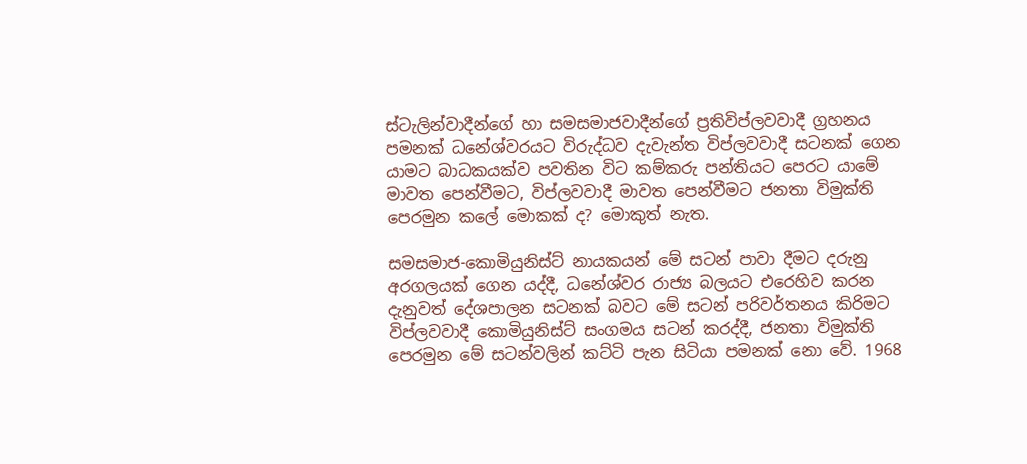ස්ටැලින්වාදීන්ගේ හා සමසමාජවාදීන්ගේ ප්‍රතිවිප්ලවවාදී ග්‍රහනය පමනක් ධනේශ්වරයට විරුද්ධව දැවැන්ත විප්ලවවාදී සටනක් ගෙන යාමට බාධකයක්ව පවතින විට කම්කරු පන්තියට පෙරට යාමේ මාවත පෙන්වීමට, විප්ලවවාදී මාවත පෙන්වීමට ජනතා විමුක්ති පෙරමුන කලේ මොකක් ද? මොකුත් නැත.

සමසමාජ-කොමියුනිස්ට් නායකයන් මේ සටන් පාවා දීමට දරුනු අරගලයක් ගෙන යද්දී, ධනේශ්වර රාජ්‍ය බලයට එරෙහිව කරන දැනුවත් දේශපාලන සටනක් බවට මේ සටන් පරිවර්තනය කිරිමට විප්ලවවාදී කොමියුනිස්ට් සංගමය සටන් කරද්දී, ජනතා විමුක්ති පෙරමුන මේ සටන්වලින් කට්ටි පැන සිටියා පමනක් නො වේ. 1968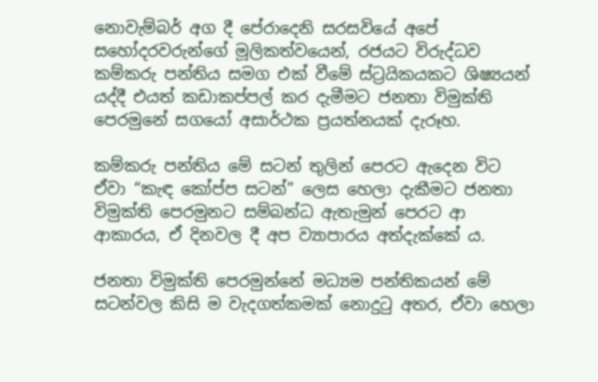නොවැම්බර් අග දී පේරාදෙනි සරසවියේ අපේ සහෝදරවරුන්ගේ මූලිකත්වයෙන්, රජයට විරුද්ධව කම්කරු පන්තිය සමග එක් වීමේ ස්ට්‍රයිකයකට ශිෂ්‍යයන් යද්දී එයත් කඩාකප්පල් කර දැමීමට ජනතා විමුක්ති පෙරමුනේ සගයෝ අසාර්ථක ප්‍රයත්නයක් දැරූහ.

කම්කරු පන්තිය මේ සටන් තුලින් පෙරට ඇදෙන විට ඒවා “කැඳ කෝප්ප සටන්” ලෙස හෙලා දැකීමට ජනතා විමුක්ති පෙරමුනට සම්බන්ධ ඇතැමුන් පෙරට ආ ආකාරය, ඒ දිනවල දී අප ව්‍යාපාරය අත්දැක්කේ ය.

ජනතා විමුක්ති පෙරමුන්නේ මධ්‍යම පන්තිකයන් මේ සටන්වල කිසි ම වැදගත්කමක් නොදුටු අතර, ඒවා හෙලා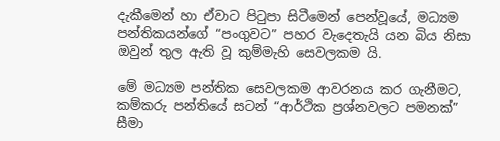දැකීමෙන් හා ඒවාට පිටුපා සිටීමෙන් පෙන්වූයේ, මධ්‍යම පන්තිකයන්ගේ “පංගුවට” පහර වැදෙතැයි යන බිය නිසා ඔවුන් තුල ඇති වූ කුම්මැහි සෙවලකම යි.

මේ මධ්‍යම පන්තික සෙවලකම ආවරනය කර ගැනීමට, කම්කරු පන්තියේ සටන් “ආර්ථික ප්‍රශ්නවලට පමනක්” සීමා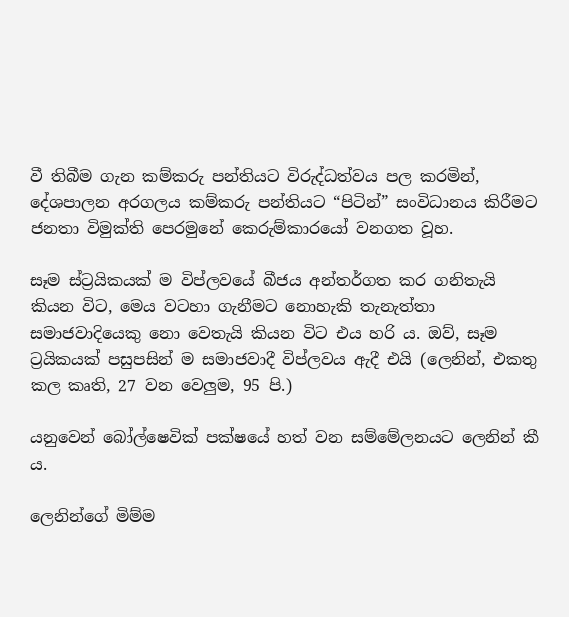වී තිබීම ගැන කම්කරු පන්තියට විරුද්ධත්වය පල කරමින්, දේශපාලන අරගලය කම්කරු පන්තියට “පිටින්” සංවිධානය කිරීමට ජනතා විමුක්ති පෙරමුනේ කෙරුම්කාරයෝ වනගත වූහ.

සෑම ස්ට්‍රයිකයක් ම විප්ලවයේ බීජය අන්තර්ගත කර ගනිතැයි කියන විට, මෙය වටහා ගැනීමට නොහැකි තැනැත්තා සමාජවාදියෙකු නො වෙතැයි කියන විට එය හරි ය. ඔව්, සෑම ට්‍රයිකයක් පසුපසින් ම සමාජවාදී විප්ලවය ඇදී එයි (ලෙනින්, එකතු කල කෘති, 27 වන වෙලුම, 95 පි.)

යනුවෙන් බෝල්ෂෙවික් පක්ෂයේ හත් වන සම්මේලනයට ලෙනින් කී ය.

ලෙනින්ගේ මිම්ම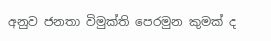අනුව ජනතා විමුක්ති පෙරමුන කුමක් ද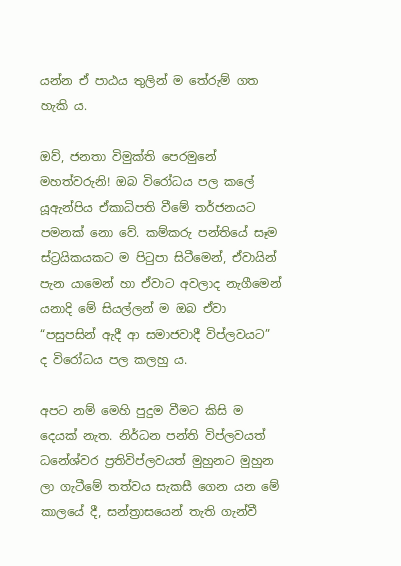යන්න ඒ පාඨය තුලින් ම තේරුම් ගත හැකි ය.

ඔව්, ජනතා විමුක්ති පෙරමුනේ මහත්වරුනි! ඔබ විරෝධය පල කලේ යූඇන්පිය ඒකාධිපති වීමේ තර්ජනයට පමනක් නො වේ. කම්කරු පන්තියේ සෑම ස්ට්‍රයිකයකට ම පිටුපා සිටීමෙන්, ඒවායින් පැන යාමෙන් හා ඒවාට අවලාද නැගීමෙන් යනාදි මේ සියල්ලන් ම ඔබ ඒවා “පසුපසින් ඇදී ආ සමාජවාදී විප්ලවයට” ද විරෝධය පල කලහු ය.

අපට නම් මෙහි පුදුම වීමට කිසි ම දෙයක් නැත. නිර්ධන පන්ති විප්ලවයත් ධනේශ්වර ප්‍රතිවිප්ලවයත් මුහුනට මුහුන ලා ගැටීමේ තත්වය සැකසී ගෙන යන මේ කාලයේ දී, සන්ත්‍රාසයෙන් තැති ගැන්වී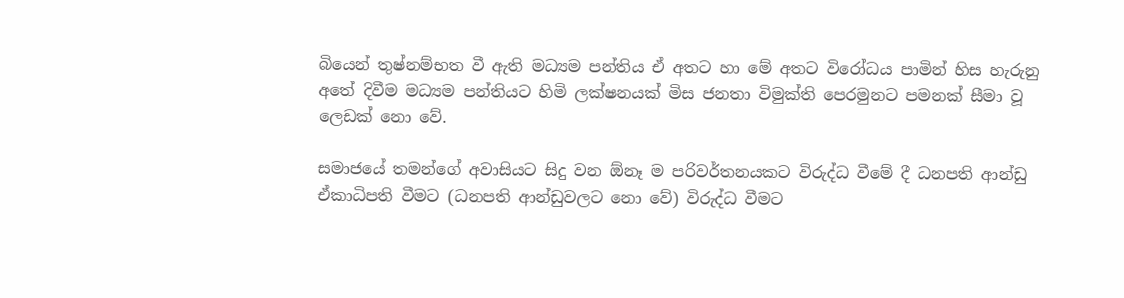බියෙන් තුෂ්නම්භත වී ඇති මධ්‍යම පන්තිය ඒ අතට හා මේ අතට විරෝධය පාමින් හිස හැරුනු අතේ දිවීම මධ්‍යම පන්තියට හිමි ලක්ෂනයක් මිස ජනතා විමුක්ති පෙරමුනට පමනක් සීමා වූ ලෙඩක් නො වේ.

සමාජයේ තමන්ගේ අවාසියට සිදු වන ඕනෑ ම පරිවර්තනයකට විරුද්ධ වීමේ දී ධනපති ආන්ඩු ඒකාධිපති වීමට (ධනපති ආන්ඩුවලට නො වේ) විරුද්ධ වීමට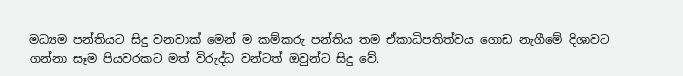මධ්‍යම පන්තියට සිදු වනවාක් මෙන් ම කම්කරු පන්තිය තම ඒකාධිපතිත්වය ගොඩ නැගීමේ දිශාවට ගන්නා සෑම පියවරකට මත් විරුද්ධ වන්ටත් ඔවුන්ට සිදු වේ.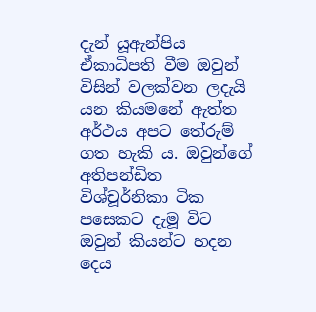දැන් යූඇන්පිය ඒකාධිපති වීම ඔවුන් විසින් වලක්වන ලදැයි යන කියමනේ ඇත්ත අර්ථය අපට තේරුම් ගත හැකි ය. ඔවුන්ගේ අතිපන්ඩිත විශ්චූර්නිකා ටික පසෙකට දැමූ විට ඔවුන් කියන්ට හදන දෙය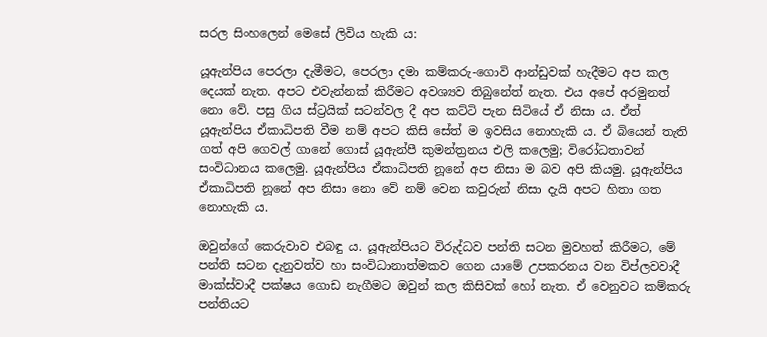සරල සිංහලෙන් මෙසේ ලිවිය හැකි ය:

යූඇන්පිය පෙරලා දැමීමට, පෙරලා දමා කම්කරු-ගොවි ආන්ඩුවක් හැදීමට අප කල දෙයක් නැත. අපට එවැන්නක් කිරීමට අවශ්‍යව තිබුනේත් නැත. එය අපේ අරමුනත් නො වේ. පසු ගිය ස්ට්‍රයික් සටන්වල දී අප කට්ටි පැන සිටියේ ඒ නිසා ය. ඒත් යූඇන්පිය ඒකාධිපති වීම නම් අපට කිසි සේත් ම ඉවසිය නොහැකි ය. ඒ බියෙන් තැති ගත් අපි ගෙවල් ගානේ ගොස් යූඇන්පී කුමන්ත්‍රනය එලි කලෙමු; විරෝධතාවන් සංවිධානය කලෙමු. යූඇන්පිය ඒකාධිපති නූනේ අප නිසා ම බව අපි කියමු. යූඇන්පිය ඒකාධිපති නූනේ අප නිසා නො වේ නම් වෙන කවුරුන් නිසා දැයි අපට හිතා ගත නොහැකි ය.

ඔවුන්ගේ කෙරුවාව එබඳු ය. යූඇන්පියට විරුද්ධව පන්ති සටන මුවහත් කිරීමට, මේ පන්ති සටන දැනුවත්ව හා සංවිධානාත්මකව ගෙන යාමේ උපකරනය වන විප්ලවවාදී මාක්ස්වාදී පක්ෂය ගොඩ නැගීමට ඔවුන් කල කිසිවක් හෝ නැත. ඒ වෙනුවට කම්කරු පන්තියට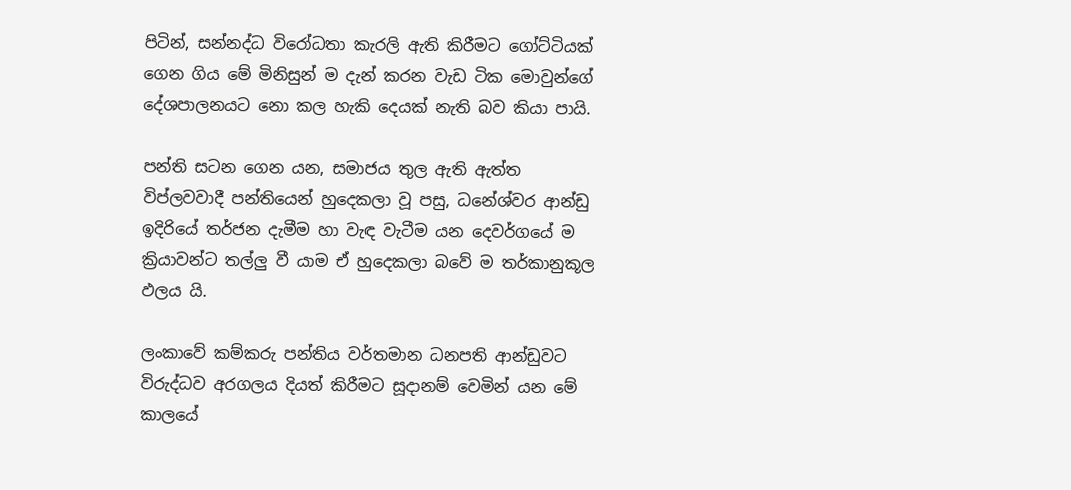පිටින්, සන්නද්ධ විරෝධතා කැරලි ඇති කිරීමට ගෝට්ටියක් ගෙන ගිය මේ මිනිසුන් ම දැන් කරන වැඩ ටික මොවුන්ගේ දේශපාලනයට නො කල හැකි දෙයක් නැති බව කියා පායි.

පන්ති සටන ගෙන යන, සමාජය තුල ඇති ඇත්ත විප්ලවවාදී පන්තියෙන් හුදෙකලා වූ පසු, ධනේශ්වර ආන්ඩු ඉදිරියේ තර්ජන දැමීම හා වැඳ වැටීම යන දෙවර්ගයේ ම ක්‍රියාවන්ට තල්ලු වී යාම ඒ හුදෙකලා බවේ ම තර්කානුකූල ඵලය යි.

ලංකාවේ කම්කරු පන්තිය වර්තමාන ධනපති ආන්ඩුවට විරුද්ධව අරගලය දියත් කිරීමට සූදානම් වෙමින් යන මේ කාලයේ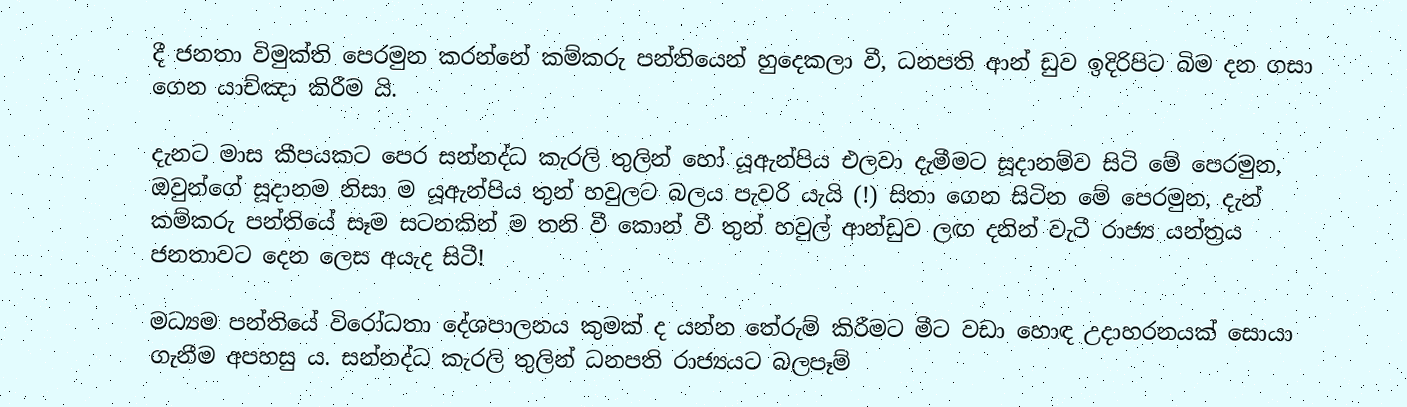දී ජනතා විමුක්ති පෙරමුන කරන්නේ කම්කරු පන්තියෙන් හුදෙකලා වී, ධනපති ආන් ඩුව ඉදිරිපිට බිම දන ගසා ගෙන යාච්ඤා කිරීම යි.

දැනට මාස කීපයකට පෙර සන්නද්ධ කැරලි තුලින් හෝ යූඇන්පිය එලවා දැමීමට සූදානම්ව සිටි මේ පෙරමුන, ඔවුන්ගේ සූදානම නිසා ම යූඇන්පිය තුන් හවුලට බලය පැවරි යැයි (!) සිතා ගෙන සිටින මේ පෙරමුන, දැන් කම්කරු පන්තියේ සෑම සටනකින් ම තනි වී කොන් වී තුන් හවුල් ආන්ඩුව ලඟ දනින් වැටී රාජ්‍ය යන්ත්‍රය ජනතාවට දෙන ලෙස අයැද සිටී!

මධ්‍යම පන්තියේ විරෝධතා දේශපාලනය කුමක් ද යන්න තේරුම් කිරීමට මීට වඩා හොඳ උදාහරනයක් සොයා ගැනීම අපහසු ය. සන්නද්ධ කැරලි තුලින් ධනපති රාජ්‍යයට බලපෑම්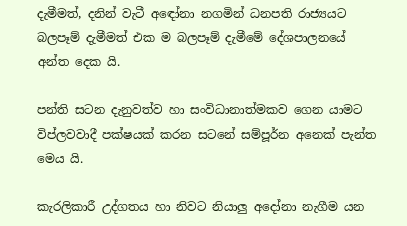දැමීමත්, දනින් වැටී අඳෝනා නගමින් ධනපති රාජ්‍යයට බලපෑම් දැමීමත් එක ම බලපෑම් දැමීමේ දේශපාලනයේ අන්ත දෙක යි.

පන්ති සටන දැනුවත්ව හා සංවිධානාත්මකව ගෙන යාමට විප්ලවවාදී පක්ෂයක් කරන සටනේ සම්පූර්න අනෙක් පැන්ත මෙය යි.

කැරලිකාරී උද්ගතය හා නිවට නියාලු අදෝනා නැගීම යන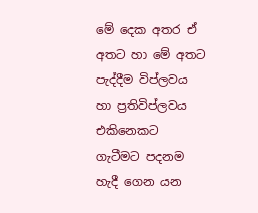මේ දෙක අතර ඒ අතට හා මේ අතට පැද්දීම විප්ලවය හා ප්‍රතිවිප්ලවය එකිනෙකට ගැටීමට පදනම හැදී ගෙන යන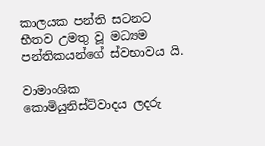කාලයක පන්ති සටනට භීතව උමතු වූ මධ්‍යම පන්තිකයන්ගේ ස්වභාවය යි.

වාමාංශික කොමියුනිස්ට්වාදය ලදරු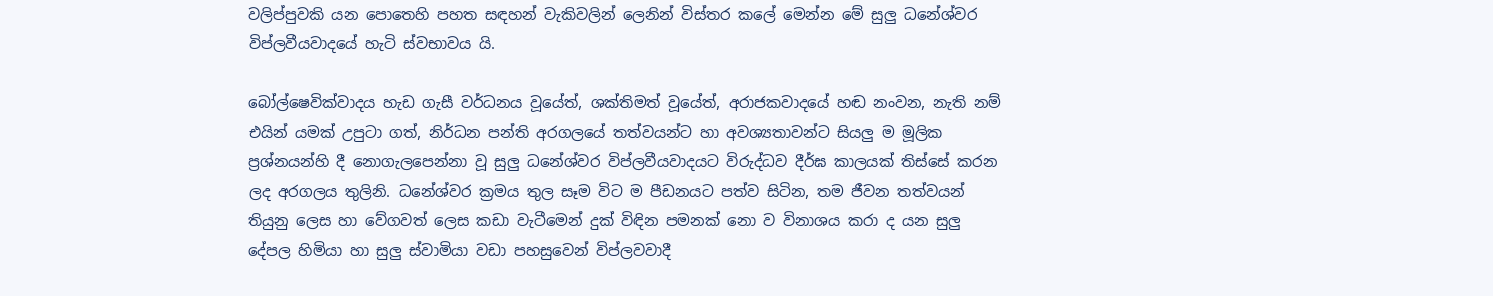වලිප්පුවකි යන පොතෙහි පහත සඳහන් වැකිවලින් ලෙනින් විස්තර කලේ මෙන්න මේ සුලු ධනේශ්වර විප්ලවීයවාදයේ හැටි ස්වභාවය යි.

බෝල්ෂෙවික්වාදය හැඩ ගැසී වර්ධනය වූයේත්, ශක්තිමත් වූයේත්, අරාජකවාදයේ හඬ නංවන, නැති නම් එයින් යමක් උපුටා ගත්, නිර්ධන පන්ති අරගලයේ තත්වයන්ට හා අවශ්‍යතාවන්ට සියලු ම මූලික ප්‍රශ්නයන්හි දී නොගැලපෙන්නා වූ සුලු ධනේශ්වර විප්ලවීයවාදයට විරුද්ධව දීර්ඝ කාලයක් තිස්සේ කරන ලද අරගලය තුලිනි. ධනේශ්වර ක්‍රමය තුල සෑම විට ම පීඩනයට පත්ව සිටින, තම ජීවන තත්වයන් තියුනු ලෙස හා වේගවත් ලෙස කඩා වැටීමෙන් දුක් විඳින පමනක් නො ව විනාශය කරා ද යන සුලු දේපල හිමියා හා සුලු ස්වාමියා වඩා පහසුවෙන් විප්ලවවාදී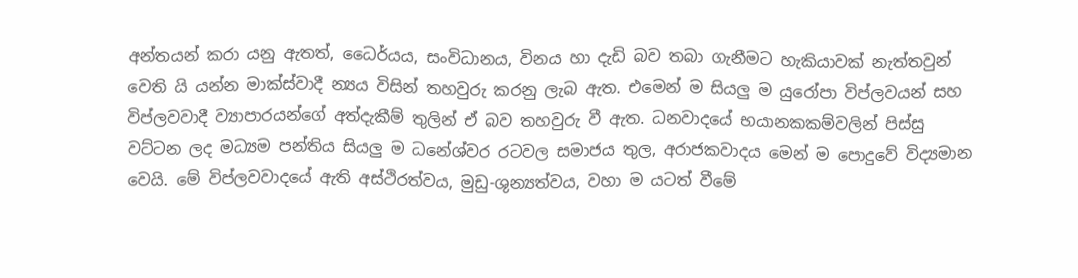අන්තයන් කරා යනු ඇතත්, ධෛර්යය, සංවිධානය, විනය හා දැඩි බව තබා ගැනීමට හැකියාවක් නැත්තවුන් වෙති යි යන්න මාක්ස්වාදී න්‍යය විසින් තහවුරු කරනු ලැබ ඇත. එමෙන් ම සියලු ම යුරෝපා විප්ලවයන් සහ විප්ලවවාදී ව්‍යාපාරයන්ගේ අත්දැකීම් තුලින් ඒ බව තහවුරු වී ඇත. ධනවාදයේ භයානකකම්වලින් පිස්සු වට්ටන ලද මධ්‍යම පන්තිය සියලු ම ධනේශ්වර රටවල සමාජය තුල, අරාජකවාදය මෙන් ම පොදුවේ විද්‍යමාන වෙයි. මේ විප්ලවවාදයේ ඇති අස්ථිරත්වය, මුඩු-ශුන්‍යත්වය, වහා ම යටත් වීමේ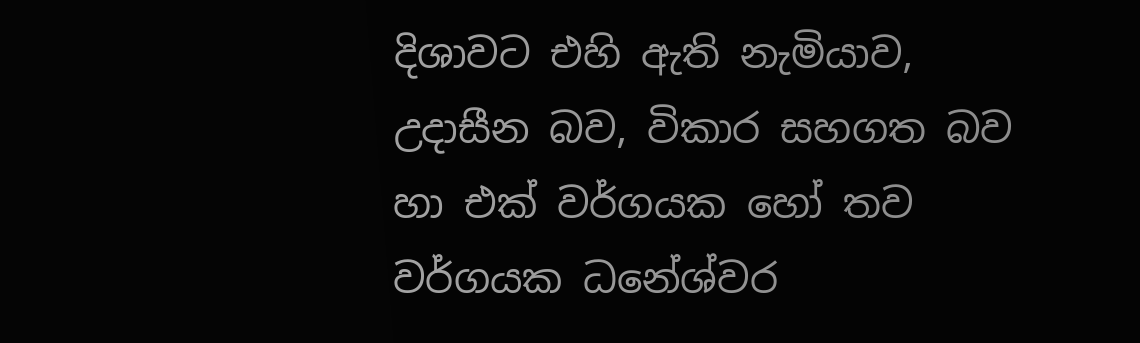දිශාවට එහි ඇති නැමියාව, උදාසීන බව, විකාර සහගත බව හා එක් වර්ගයක හෝ තව වර්ගයක ධනේශ්වර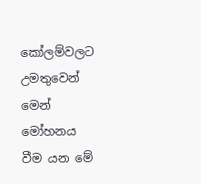කෝලම්වලට උමතුවෙන් මෙන් මෝහනය වීම යන මේ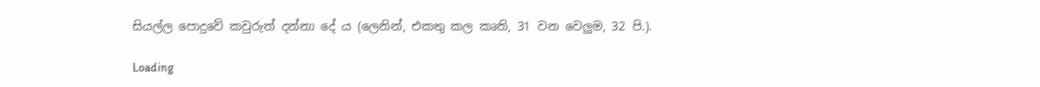සියල්ල පොදුවේ කවුරුත් දන්නා දේ ය (ලෙනින්, එකතු කල කෘති, 31 වන වෙලුම, 32 පි.).

Loading